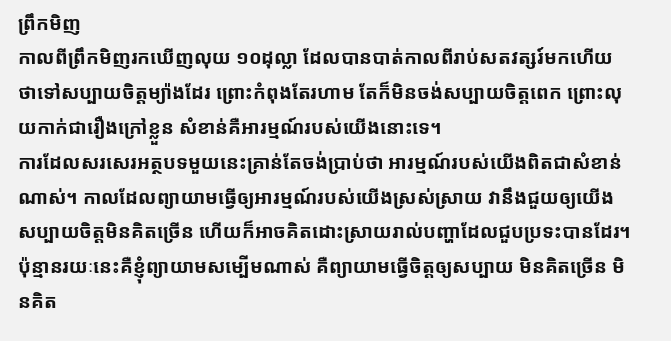ព្រឹកមិញ
កាលពីព្រឹកមិញរកឃើញលុយ ១០ដុល្លា ដែលបានបាត់កាលពីរាប់សតវត្សរ៍មកហើយ ថាទៅសប្បាយចិត្តម្យ៉ាងដែរ ព្រោះកំពុងតែរហាម តែក៏មិនចង់សប្បាយចិត្តពេក ព្រោះលុយកាក់ជារឿងក្រៅខ្លួន សំខាន់គឺអារម្មណ៍របស់យើងនោះទេ។
ការដែលសរសេរអត្ថបទមួយនេះគ្រាន់តែចង់ប្រាប់ថា អារម្មណ៍របស់យើងពិតជាសំខាន់ណាស់។ កាលដែលព្យាយាមធ្វើឲ្យអារម្មណ៍របស់យើងស្រស់ស្រាយ វានឹងជួយឲ្យយើងសប្បាយចិត្តមិនគិតច្រើន ហើយក៏អាចគិតដោះស្រាយរាល់បញ្ហាដែលជួបប្រទះបានដែរ។
ប៉ុន្មានរយៈនេះគឺខ្ញុំព្យាយាមសម្បើមណាស់ គឺព្យាយាមធ្វើចិត្តឲ្យសប្បាយ មិនគិតច្រើន មិនគិត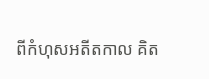ពីកំហុសអតីតកាល គិត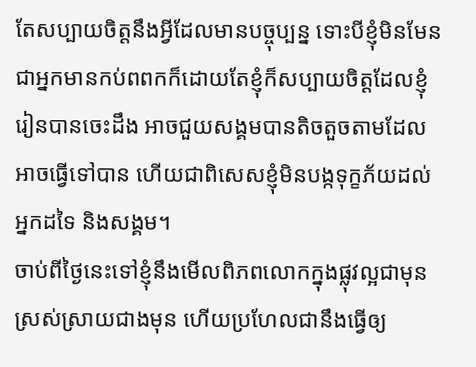តែសប្បាយចិត្តនឹងអ្វីដែលមានបច្ចុប្បន្ន ទោះបីខ្ញុំមិនមែនជាអ្នកមានកប់ពពកក៏ដោយតែខ្ញុំក៏សប្បាយចិត្តដែលខ្ញុំរៀនបានចេះដឹង អាចជួយសង្គមបានតិចតួចតាមដែលអាចធ្វើទៅបាន ហើយជាពិសេសខ្ញុំមិនបង្កទុក្ខភ័យដល់អ្នកដទៃ និងសង្គម។
ចាប់ពីថ្ងៃនេះទៅខ្ញុំនឹងមើលពិភពលោកក្នុងផ្លុវល្អជាមុន ស្រស់ស្រាយជាងមុន ហើយប្រហែលជានឹងធ្វើឲ្យ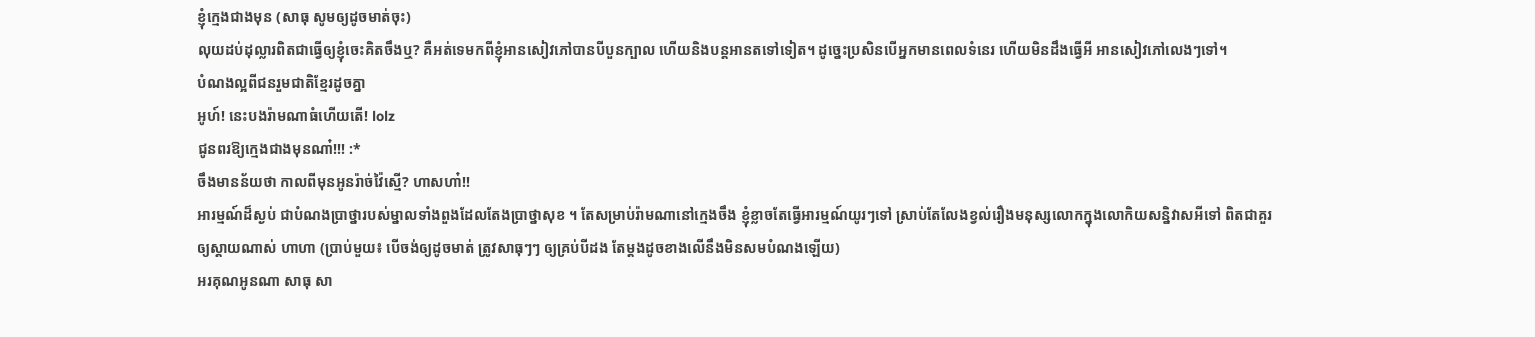ខ្ញុំក្មេងជាងមុន (សាធុ សូមឲ្យដូចមាត់ចុះ)
លុយដប់ដុល្លារពិតជាធ្វើឲ្យខ្ញុំចេះគិតចឹងឬ? គឺអត់ទេមកពីខ្ញុំអានសៀវភៅបានបីបួនក្បាល ហើយនិងបន្តអានតទៅទៀត។ ដូច្នេះប្រសិនបើអ្នកមានពេលទំនេរ ហើយមិនដឹងធ្វើអី អានសៀវភៅលេងៗទៅ។
បំណងល្អពីជនរួមជាតិខ្មែរដូចគ្នា
អូហ៍! នេះបងរ៉ាមណាធំហើយតើ! lolz
ជូនពរឱ្យក្មេងជាងមុនណា៎!!! :*
ចឹងមានន័យថា កាលពីមុនអូនរ៉ាច់វ៉ៃស្មើ? ហាសហា៎!!
អារម្មណ៍ដ៏ស្ងប់ ជាបំណងប្រាថ្នារបស់ម្នាលទាំងពួងដែលតែងប្រាថ្នាសុខ ។ តែសម្រាប់រ៉ាមណានៅក្មេងចឹង ខ្ញុំខ្លាចតែធ្វើអារម្មណ៍យូរៗទៅ ស្រាប់តែលែងខ្វល់រឿងមនុស្សលោកក្នុងលោកិយសន្និវាសអីទៅ ពិតជាគួរឲ្យស្ដាយណាស់ ហាហា (ប្រាប់មួយ៖ បើចង់ឲ្យដូចមាត់ ត្រូវសាធុៗៗ ឲ្យគ្រប់បីដង តែម្ដងដូចខាងលើនឹងមិនសមបំណងឡើយ)
អរគុណអូនណា សាធុ សា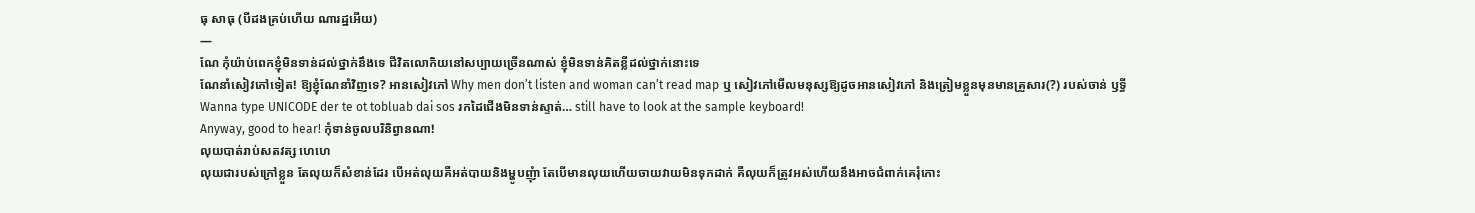ធុ សាធុ (បីដងគ្រប់ហើយ ណារដ្ឋអើយ)
—
ណែ កុំយ៉ាប់ពេកខ្ញុំមិនទាន់ដល់ថ្នាក់នឹងទេ ជីវិតលោកិយនៅសប្បាយច្រើនណាស់ ខ្ញុំមិនទាន់គិតខ្លីដល់ថ្នាក់នោះទេ
ណែនាំសៀវភៅទៀត! ឱ្យខ្ញុំណែនាំវិញទេ? អានសៀវភៅ Why men don’t listen and woman can’t read map ឬ សៀវភៅមើលមនុស្សឱ្យដូចអានសៀវភៅ និងត្រៀមខ្លួនមុនមានគ្រួសារ(?) របស់ចាន់ ឫទ្ធី
Wanna type UNICODE der te ot tobluab dai sos រកដៃជើងមិនទាន់ស្ទាត់… still have to look at the sample keyboard!
Anyway, good to hear! កុំទាន់ចូលបរិនិព្វានណា!
លុយបាត់រាប់សតវត្ស ហេហេ
លុយជារបស់ក្រៅខ្លួន តែលុយក៏សំខាន់ដែរ បើអត់លុយគឺអត់បាយនិងម្ហូបញុំា តែបើមានលុយហើយចាយវាយមិនទុកដាក់ គឺលុយក៏ត្រូវអស់ហើយនឹងអាចជំពាក់គេរុំកោះ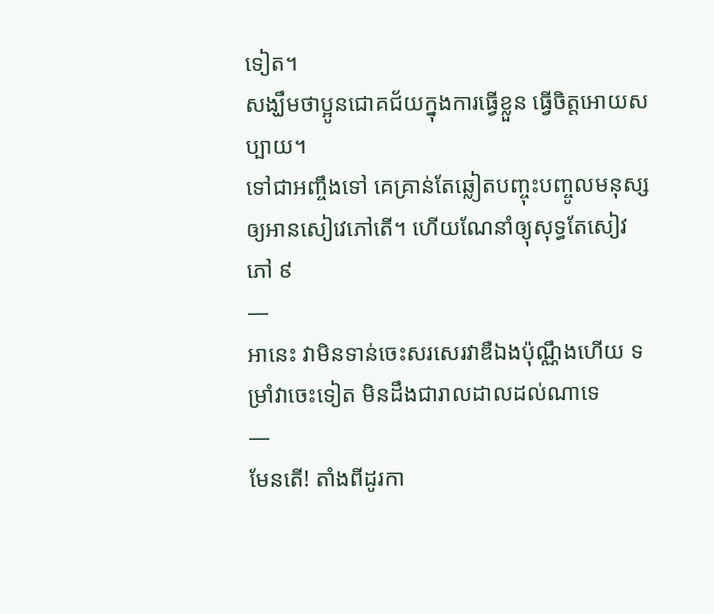ទៀត។
សង្ឃឹមថាប្អូនជោគជ័យក្នុងការធ្វើខ្លួន ធ្វើចិត្តអោយសប្បាយ។
ទៅជាអញ្ចឹងទៅ គេគ្រាន់តែឆ្លៀតបញ្ចុះបញ្ចូលមនុស្សឲ្យអានសៀវេភៅតើ។ ហើយណែនាំឲ្យុសុទ្ធតែសៀវភៅ ៩
—
អានេះ វាមិនទាន់ចេះសរសេរវាឌឺឯងប៉ុណ្ណឹងហើយ ទម្រាំវាចេះទៀត មិនដឹងជារាលដាលដល់ណាទេ
—
មែនតើ! តាំងពីដូរកា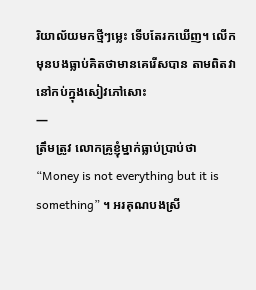រិយាល័យមកថ្មីៗម្លេះ ទើបតែរកឃើញ។ លើកមុនបងធ្លាប់គិតថាមានគេរើសបាន តាមពិតវានៅកប់ក្នុងសៀវភៅសោះ
—
ត្រឹមត្រូវ លោកគ្រូខ្ញុំម្នាក់ធ្លាប់ប្រាប់ថា “Money is not everything but it is something” ។ អរគុណបងស្រី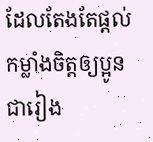ដែលតែងតែផ្តល់កម្លាំងចិត្តឲ្យប្អូនជារៀង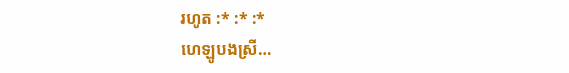រហូត :* :* :*
ហេឡូបងស្រី…